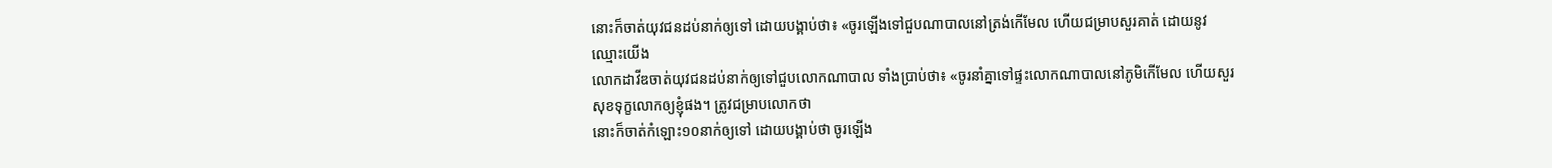នោះក៏ចាត់យុវជនដប់នាក់ឲ្យទៅ ដោយបង្គាប់ថា៖ «ចូរឡើងទៅជួបណាបាលនៅត្រង់កើមែល ហើយជម្រាបសួរគាត់ ដោយនូវឈ្មោះយើង
លោកដាវីឌចាត់យុវជនដប់នាក់ឲ្យទៅជួបលោកណាបាល ទាំងប្រាប់ថា៖ «ចូរនាំគ្នាទៅផ្ទះលោកណាបាលនៅភូមិកើមែល ហើយសួរសុខទុក្ខលោកឲ្យខ្ញុំផង។ ត្រូវជម្រាបលោកថា
នោះក៏ចាត់កំឡោះ១០នាក់ឲ្យទៅ ដោយបង្គាប់ថា ចូរឡើង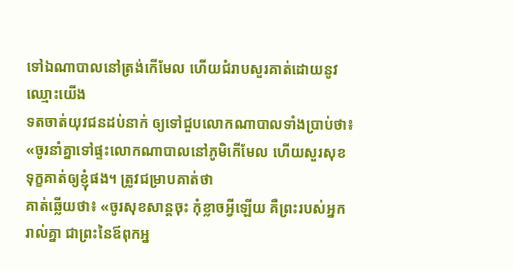ទៅឯណាបាលនៅត្រង់កើមែល ហើយជំរាបសួរគាត់ដោយនូវឈ្មោះយើង
ទតចាត់យុវជនដប់នាក់ ឲ្យទៅជួបលោកណាបាលទាំងប្រាប់ថា៖ «ចូរនាំគ្នាទៅផ្ទះលោកណាបាលនៅភូមិកើមែល ហើយសួរសុខទុក្ខគាត់ឲ្យខ្ញុំផង។ ត្រូវជម្រាបគាត់ថា
គាត់ឆ្លើយថា៖ «ចូរសុខសាន្តចុះ កុំខ្លាចអ្វីឡើយ គឺព្រះរបស់អ្នករាល់គ្នា ជាព្រះនៃឪពុកអ្ន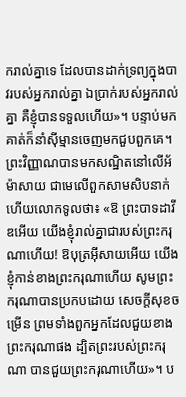ករាល់គ្នាទេ ដែលបានដាក់ទ្រព្យក្នុងបាវរបស់អ្នករាល់គ្នា ឯប្រាក់របស់អ្នករាល់គ្នា គឺខ្ញុំបានទទួលហើយ»។ បន្ទាប់មក គាត់ក៏នាំស៊ីម្មានចេញមកជួបពួកគេ។
ព្រះវិញ្ញាណបានមកសណ្ឋិតនៅលើអ័ម៉ាសាយ ជាមេលើពួកសាមសិបនាក់ ហើយលោកទូលថា៖ «ឱ ព្រះបាទដាវីឌអើយ យើងខ្ញុំរាល់គ្នាជារបស់ព្រះករុណាហើយ! ឱបុត្រអ៊ីសាយអើយ យើងខ្ញុំកាន់ខាងព្រះករុណាហើយ សូមព្រះករុណាបានប្រកបដោយ សេចក្ដីសុខចម្រើន ព្រមទាំងពួកអ្នកដែលជួយខាងព្រះករុណាផង ដ្បិតព្រះរបស់ព្រះករុណា បានជួយព្រះករុណាហើយ»។ ប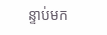ន្ទាប់មក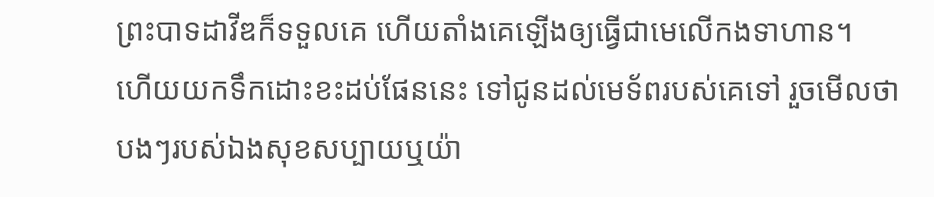ព្រះបាទដាវីឌក៏ទទួលគេ ហើយតាំងគេឡើងឲ្យធ្វើជាមេលើកងទាហាន។
ហើយយកទឹកដោះខះដប់ផែននេះ ទៅជូនដល់មេទ័ពរបស់គេទៅ រួចមើលថាបងៗរបស់ឯងសុខសប្បាយឬយ៉ា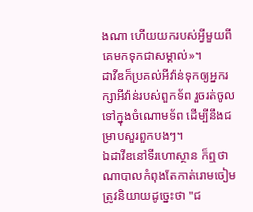ងណា ហើយយករបស់អ្វីមួយពីគេមកទុកជាសម្គាល់»។
ដាវីឌក៏ប្រគល់អីវ៉ាន់ទុកឲ្យអ្នករក្សាអីវ៉ាន់របស់ពួកទ័ព រួចរត់ចូលទៅក្នុងចំណោមទ័ព ដើម្បីនឹងជម្រាបសួរពួកបងៗ។
ឯដាវីឌនៅទីរហោស្ថាន ក៏ឮថាណាបាលកំពុងតែកាត់រោមចៀម
ត្រូវនិយាយដូច្នេះថា "ជ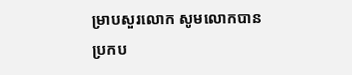ម្រាបសួរលោក សូមលោកបានប្រកប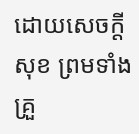ដោយសេចក្ដីសុខ ព្រមទាំងគ្រួ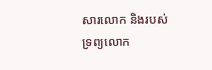សារលោក និងរបស់ទ្រព្យលោក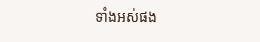ទាំងអស់ផង